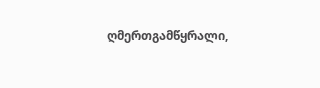ღმერთგამწყრალი,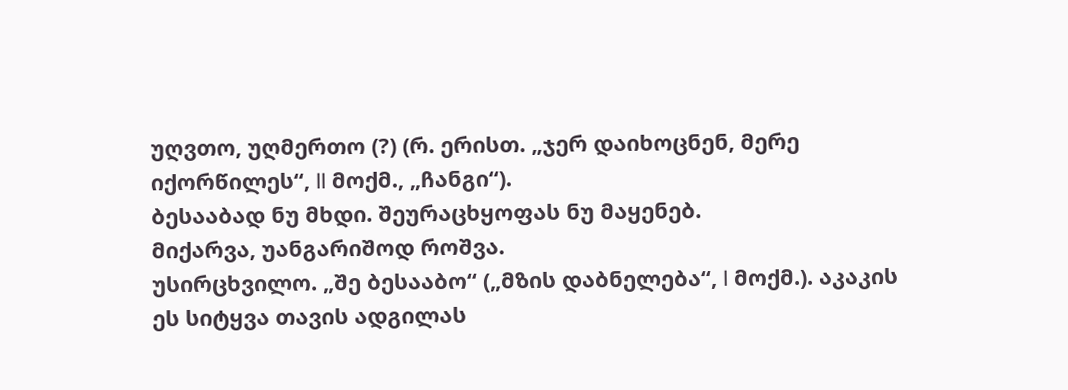უღვთო, უღმერთო (?) (რ. ერისთ. „ჯერ დაიხოცნენ, მერე იქორწილეს“, II მოქმ., „ჩანგი“).
ბესააბად ნუ მხდი. შეურაცხყოფას ნუ მაყენებ.
მიქარვა, უანგარიშოდ როშვა.
უსირცხვილო. „შე ბესააბო“ („მზის დაბნელება“, I მოქმ.). აკაკის ეს სიტყვა თავის ადგილას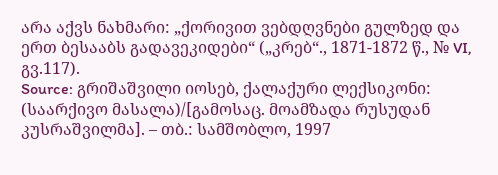არა აქვს ნახმარი: „ქორივით ვებდღვნები გულზედ და ერთ ბესააბს გადავეკიდები“ („კრებ“., 1871-1872 წ., № VI, გვ.117).
Source: გრიშაშვილი იოსებ, ქალაქური ლექსიკონი: (საარქივო მასალა)/[გამოსაც. მოამზადა რუსუდან კუსრაშვილმა]. – თბ.: სამშობლო, 1997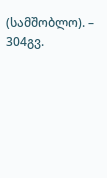(სამშობლო). – 304გვ.